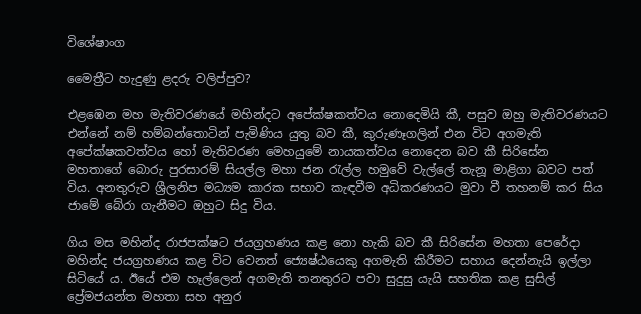විශේෂාංග

මෛත්‍රීට හැදුණු ළදරු වලිප්පුව?

එළඹෙන මහ මැතිවරණයේ මහින්දට අපේක්ෂකත්වය නොදෙමියි කී, පසුව ඔහු මැතිවරණයට එන්නේ නම් හම්බන්තොටින් පැමිණිය යුතු බව කී, කුරුණෑගලින් එන විට අගමැති අපේක්ෂකවත්වය හෝ මැතිවරණ මෙහයුමේ නායකත්වය නොදෙන බව කී සිරිසේන මහතාගේ බොරු පුරසාරම් සියල්ල මහා ජන රැල්ල හමුවේ වැල්ලේ තැනූ මාළිගා බවට පත් විය. අනතුරුව ශ්‍රීලනිප මධ්‍යම කාරක සභාව කැඳවීම අධිකරණයට මුවා වී තහනම් කර සිය ජාමේ බේරා ගැනීමට ඔහුට සිදු විය.

ගිය මස මහින්ද රාජපක්ෂට ජයග්‍රහණය කළ නො හැකි බව කී සිරිසේන මහතා පෙරේදා මහින්ද ජයග්‍රහණය කළ විට වෙනත් ජ්‍යෙෂ්ඨයෙකු අගමැති කිරීමට සහාය දෙන්නැයි ඉල්ලා සිටියේ ය. ඊයේ එම හෑල්ලෙන් අගමැති තනතුරට පවා සුදුසු යැයි සහතික කළ සුසිල් ප්‍රේමජයන්ත මහතා සහ අනුර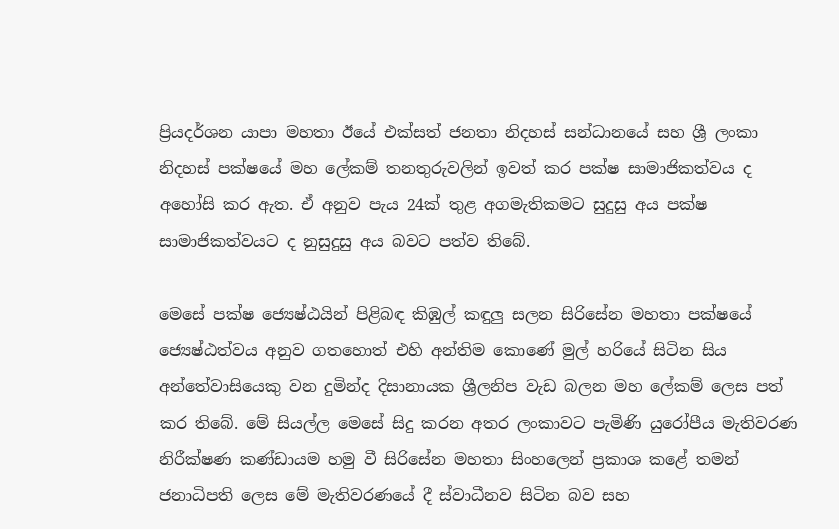ප්‍රියදර්ශන යාපා මහතා ඊයේ එක්සත් ජනතා නිදහස් සන්ධානයේ සහ ශ්‍රී ලංකා නිදහස් පක්ෂයේ මහ ලේකම් තනතුරුවලින් ඉවත් කර පක්ෂ සාමාජිකත්වය ද අහෝසි කර ඇත. ඒ අනුව පැය 24ක් තුළ අගමැතිකමට සුදුසු අය පක්ෂ සාමාජිකත්වයට ද නුසුදුසු අය බවට පත්ව තිබේ.

මෙසේ පක්ෂ ජ්‍යෙෂ්ඨයින් පිළිබඳ කිඹුල් කඳුලු සලන සිරිසේන මහතා පක්ෂයේ ජ්‍යෙෂ්ඨත්වය අනුව ගතහොත් එහි අන්තිම කොණේ මුල් හරියේ සිටින සිය අන්තේවාසියෙකු වන දුමින්ද දිසානායක ශ්‍රීලනිප වැඩ බලන මහ ලේකම් ලෙස පත් කර තිබේ. මේ සියල්ල මෙසේ සිදු කරන අතර ලංකාවට පැමිණි යුරෝපීය මැතිවරණ නිරීක්ෂණ කණ්ඩායම හමු වී සිරිසේන මහතා සිංහලෙන් ප්‍රකාශ කළේ තමන් ජනාධිපති ලෙස මේ මැතිවරණයේ දී ස්වාධීනව සිටින බව සහ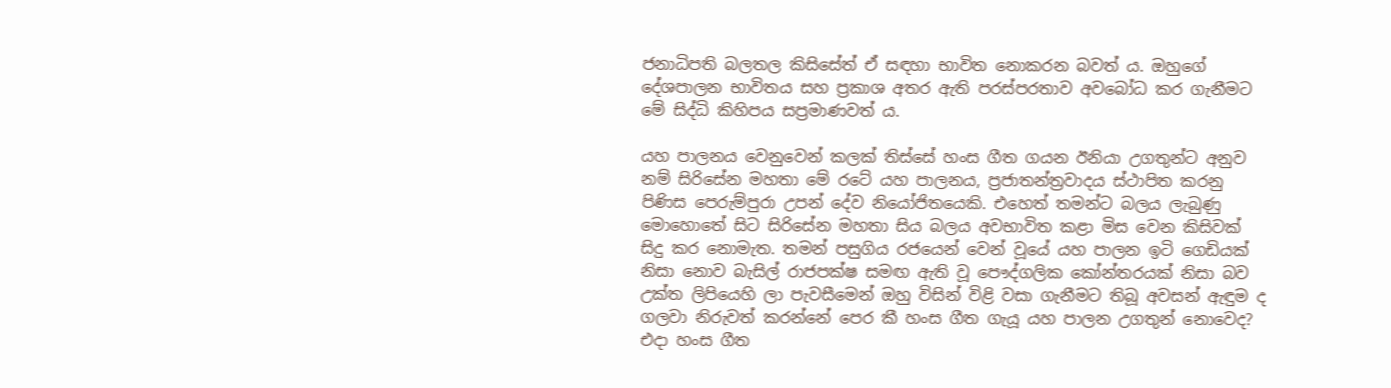ජනාධිපති බලතල කිසිසේත් ඒ සඳහා භාවිත නොකරන බවත් ය. ඔහුගේ දේශපාලන භාවිතය සහ ප්‍රකාශ අතර ඇති පරස්පරතාව අවබෝධ කර ගැනීමට මේ සිද්ධි කිහිපය සප්‍රමාණවත් ය.

යහ පාලනය වෙනුවෙන් කලක් තිස්සේ හංස ගීත ගයන ඊනියා උගතුන්ට අනුව නම් සිරිසේන මහතා මේ රටේ යහ පාලනය, ප්‍රජාතන්ත්‍රවාදය ස්ථාපිත කරනු පිණිස පෙරුම්පුරා උපන් දේව නියෝජිතයෙකි. එහෙත් තමන්ට බලය ලැබුණු මොහොතේ සිට සිරිසේන මහතා සිය බලය අවභාවිත කළා මිස වෙන කිසිවක් සිදු කර නොමැත. තමන් පසුගිය රජයෙන් වෙන් වූයේ යහ පාලන ඉටි ගෙඩියක් නිසා නොව බැසිල් රාජපක්ෂ සමඟ ඇති වූ පෞද්ගලික කෝන්තරයක් නිසා බව උක්ත ලිපියෙහි ලා පැවසීමෙන් ඔහු විසින් විළි වසා ගැනීමට තිබූ අවසන් ඇඳුම ද ගලවා නිරුවත් කරන්නේ පෙර කී හංස ගීත ගැයූ යහ පාලන උගතුන් නොවෙද? එදා හංස ගීත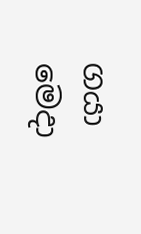ගයා මෙදා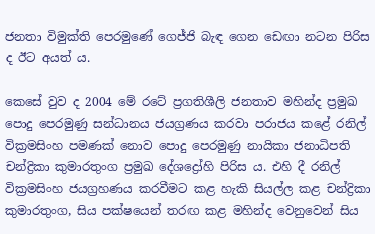ජනතා විමුක්ති පෙරමුණේ ගෙජ්ජි බැඳ ගෙන ඩෙඟා නටන පිරිස ද ඊට අයත් ය.

කෙසේ වුව ද 2004 මේ රටේ ප්‍රගතිශීලි ජනතාව මහින්ද ප්‍රමුඛ පොදු පෙරමුණු සන්ධානය ජයග්‍රණය කරවා පරාජය කළේ රනිල් වික්‍රමසිංහ පමණක් නොව පොදු පෙරමුණු නායිකා ජනාධිපති චන්ද්‍රිකා කුමාරතුංග ප්‍රමුඛ දේශද්‍රෝහි පිරිස ය. එහි දී රනිල් වික්‍රමසිංහ ජයග්‍රහණය කරවීමට කළ හැකි සියල්ල කළ චන්ද්‍රිකා කුමාරතුංග, සිය පක්ෂයෙන් තරඟ කළ මහින්ද වෙනුවෙන් සිය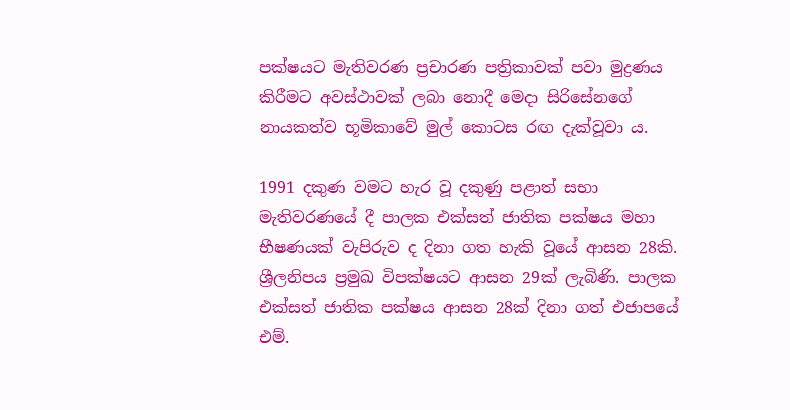පක්ෂයට මැතිවරණ ප්‍රචාරණ පත්‍රිකාවක් පවා මුද්‍රණය කිරීමට අවස්ථාවක් ලබා නොදී මෙදා සිරිසේනගේ නායකත්ව භූමිකාවේ මුල් කොටස රඟ දැක්වූවා ය.

1991 දකුණ වමට හැර වූ දකුණු පළාත් සභා මැතිවරණයේ දී පාලක එක්සත් ජාතික පක්ෂය මහා භීෂණයක් වැපිරුව ද දිනා ගත හැකි වූයේ ආසන 28කි. ශ්‍රීලනිපය ප්‍රමුඛ විපක්ෂයට ආසන 29ක් ලැබිණි. පාලක එක්සත් ජාතික පක්ෂය ආසන 28ක් දිනා ගත් එජාපයේ එම්.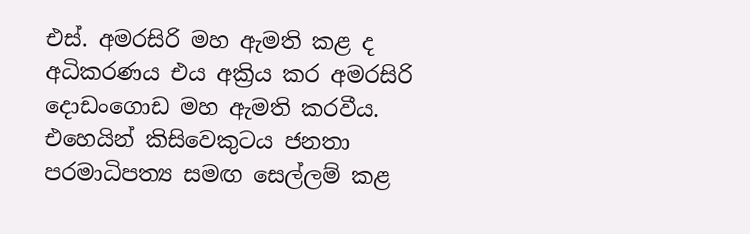එස්. අමරසිරි මහ ඇමති කළ ද අධිකරණය එය අක්‍රිය කර අමරසිරි දොඩංගොඩ මහ ඇමති කරවීය. එහෙයින් කිසිවෙකුටය ජනතා පරමාධිපත්‍ය සමඟ සෙල්ලම් කළ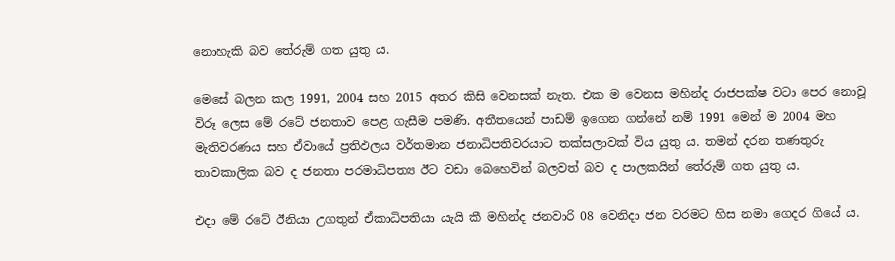නොහැකි බව තේරුම් ගත යුතු ය.

මෙසේ බලන කල 1991, 2004 සහ 2015 අතර කිසි වෙනසක් නැත. එක ම වෙනස මහින්ද රාජපක්ෂ වටා පෙර නොවූ විරූ ලෙස මේ රටේ ජනතාව පෙළ ගැසීම පමණි. අතීතයෙන් පාඩම් ඉගෙන ගන්නේ නම් 1991 මෙන් ම 2004 මහ මැතිවරණය සහ ඒවායේ ප්‍රතිඵලය වර්තමාන ජනාධිපතිවරයාට තක්සලාවක් විය යුතු ය. තමන් දරන තණතුරු තාවකාලික බව ද ජනතා පරමාධිපත්‍ය ඊට වඩා බෙහෙවින් බලවත් බව ද පාලකයින් තේරුම් ගත යුතු ය.

එදා මේ රටේ ඊනියා උගතුන් ඒකාධිපතියා යැයි කී මහින්ද ජනවාරි 08 වෙනිදා ජන වරමට හිස නමා ගෙදර ගියේ ය.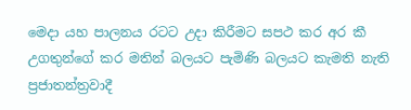මෙදා යහ පාලනය රටට උදා කිරීමට සපථ කර අර කී උගතුන්ගේ කර මතින් බලයට පැමිණි බලයට කැමති නැති ප්‍රජාතන්ත්‍රවාදී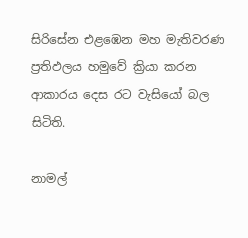සිරිසේන එළඹෙන මහ මැතිවරණ ප්‍රතිඵලය හමුවේ ක්‍රියා කරන ආකාරය දෙස රට වැසියෝ බල සිටිති.

නාමල්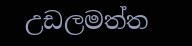උඩලමත්ත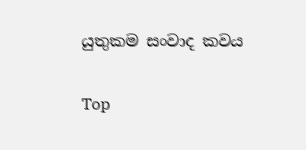යුතුකම සංවාද කවය

Top